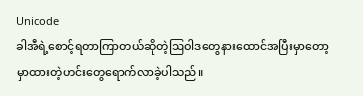Unicode
ခါအီရဲ့စောင့်ရတာကြာတယ်ဆိုတဲ့ဩဝါဒတွေနားထောင်အပြီးမှာတော့ မှာထားတဲ့ဟင်းတွေရောက်လာခဲ့ပါသည်။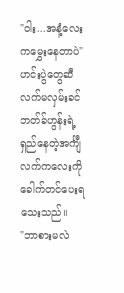"ဝါး...အနံ့လေးကမွှေးနေတာပဲ"
ဟင်းပွဲတွေဆီ လက်မလှမ်းခင်ဘတ်ခ်ဟွန်းရဲ့ရှည်နေတဲ့အင်္ကျီလက်ကလေးကိုခေါက်တင်ပေးရသေးသည်။
"ဘာစားမလဲ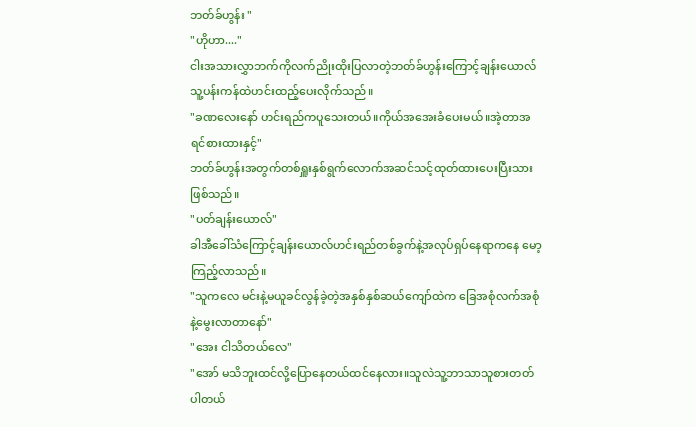ဘတ်ခ်ဟွန်း "
"ဟိုဟာ...."
ငါးအသားလွှာဘက်ကိုလက်ညိုးထိုးပြလာတဲ့ဘတ်ခ်ဟွန်းကြောင့်ချန်းယောလ်သူ့ပန်းကန်ထဲဟင်းထည့်ပေးလိုက်သည်။
"ခဏလေးနော် ဟင်းရည်ကပူသေးတယ်။ကိုယ်အအေးခံပေးမယ်။အဲ့တာအရင်စားထားနှင့်"
ဘတ်ခ်ဟွန်းအတွက်တစ်ရှူးနှစ်ရွက်လောက်အဆင်သင့်ထုတ်ထားပေးပြီးသားဖြစ်သည်။
"ပတ်ချန်းယောလ်"
ခါအီခေါ်သံကြောင့်ချန်းယောလ်ဟင်းရည်တစ်ခွက်နဲ့အလုပ်ရှပ်နေရာကနေ မော့ကြည့်လာသည်။
"သူကလေ မင်းနဲ့မယူခင်လွန်ခဲ့တဲ့အနှစ်နှစ်ဆယ်ကျော်ထဲက ခြေအစုံလက်အစုံနဲ့မွေးလာတာနော်"
"အေး ငါသိတယ်လေ"
"အော် မသိဘူးထင်လို့ပြောနေတယ်ထင်နေလား။သူလဲသူ့ဘာသာသူစားတတ်ပါတယ်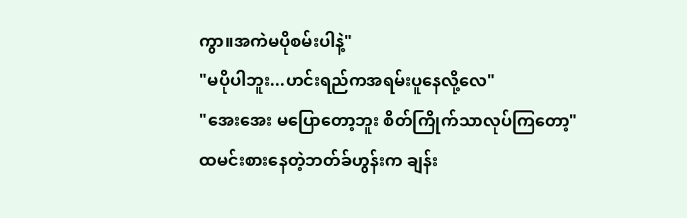ကွာ။အကဲမပိုစမ်းပါနဲ့"
"မပိုပါဘူး...ဟင်းရည်ကအရမ်းပူနေလို့လေ"
"အေးအေး မပြောတော့ဘူး စိတ်ကြိုက်သာလုပ်ကြတော့"
ထမင်းစားနေတဲ့ဘတ်ခ်ဟွန်းက ချန်း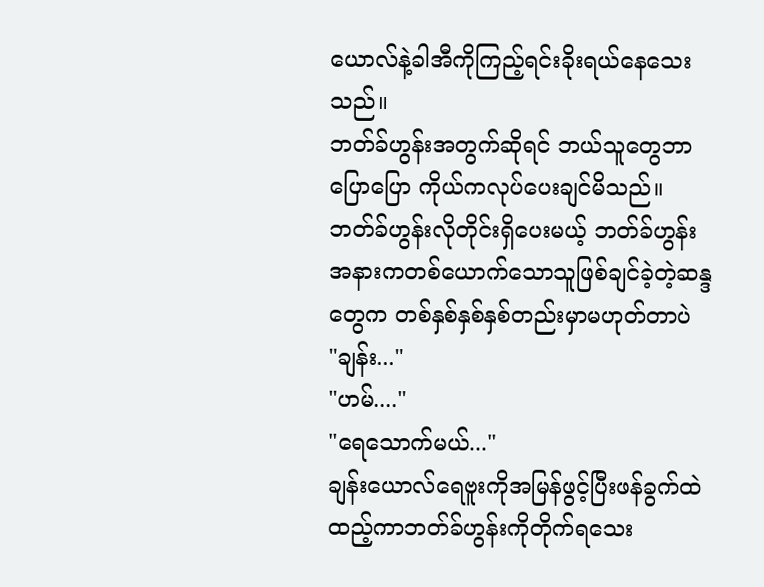ယောလ်နဲ့ခါအီကိုကြည့်ရင်းခိုးရယ်နေသေးသည်။
ဘတ်ခ်ဟွန်းအတွက်ဆိုရင် ဘယ်သူတွေဘာပြောပြော ကိုယ်ကလုပ်ပေးချင်မိသည်။ဘတ်ခ်ဟွန်းလိုတိုင်းရှိပေးမယ့် ဘတ်ခ်ဟွန်းအနားကတစ်ယောက်သောသူဖြစ်ချင်ခဲ့တဲ့ဆန္ဒတွေက တစ်နှစ်နှစ်နှစ်တည်းမှာမဟုတ်တာပဲ
"ချန်း..."
"ဟမ်...."
"ရေသောက်မယ်..."
ချန်းယောလ်ရေဗူးကိုအမြန်ဖွင့်ပြီးဖန်ခွက်ထဲထည့်ကာဘတ်ခ်ဟွန်းကိုတိုက်ရသေး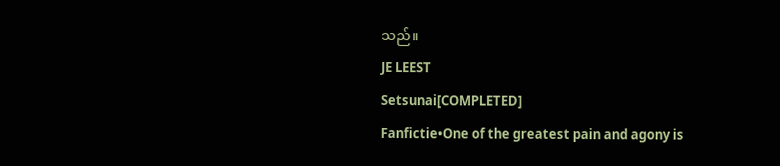သည်။
JE LEEST
Setsunai[COMPLETED]
Fanfictie•One of the greatest pain and agony is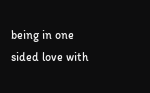being in one sided love with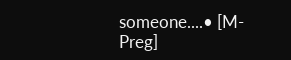someone....• [M-Preg]